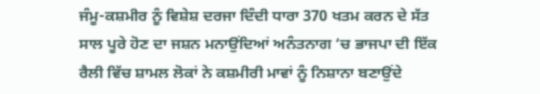ਜੰਮੂ-ਕਸ਼ਮੀਰ ਨੂੰ ਵਿਸ਼ੇਸ਼ ਦਰਜਾ ਦਿੰਦੀ ਧਾਰਾ 370 ਖਤਮ ਕਰਨ ਦੇ ਸੱਤ ਸਾਲ ਪੂਰੇ ਹੋਣ ਦਾ ਜਸ਼ਨ ਮਨਾਉਂਦਿਆਂ ਅਨੰਤਨਾਗ ‘ਚ ਭਾਜਪਾ ਦੀ ਇੱਕ ਰੈਲੀ ਵਿੱਚ ਸ਼ਾਮਲ ਲੋਕਾਂ ਨੇ ਕਸ਼ਮੀਰੀ ਮਾਵਾਂ ਨੂੰ ਨਿਸ਼ਾਨਾ ਬਣਾਉਂਦੇ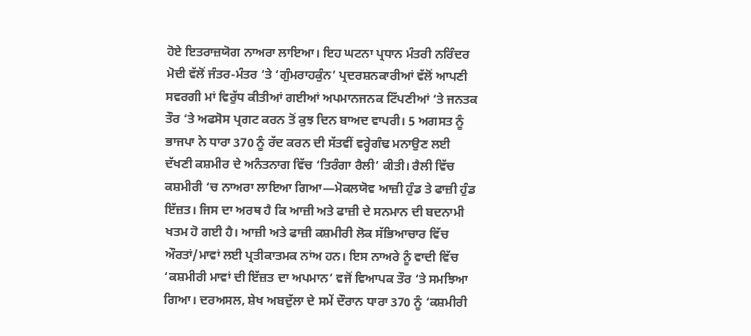ਹੋਏ ਇਤਰਾਜ਼ਯੋਗ ਨਾਅਰਾ ਲਾਇਆ। ਇਹ ਘਟਨਾ ਪ੍ਰਧਾਨ ਮੰਤਰੀ ਨਰਿੰਦਰ ਮੋਦੀ ਵੱਲੋਂ ਜੰਤਰ-ਮੰਤਰ ‘ਤੇ ‘ਗੁੰਮਰਾਹਕੁੰਨ’ ਪ੍ਰਦਰਸ਼ਨਕਾਰੀਆਂ ਵੱਲੋਂ ਆਪਣੀ ਸਵਰਗੀ ਮਾਂ ਵਿਰੁੱਧ ਕੀਤੀਆਂ ਗਈਆਂ ਅਪਮਾਨਜਨਕ ਟਿੱਪਣੀਆਂ ‘ਤੇ ਜਨਤਕ ਤੌਰ ‘ਤੇ ਅਫਸੋਸ ਪ੍ਰਗਟ ਕਰਨ ਤੋਂ ਕੁਝ ਦਿਨ ਬਾਅਦ ਵਾਪਰੀ। 5 ਅਗਸਤ ਨੂੰ ਭਾਜਪਾ ਨੇ ਧਾਰਾ 370 ਨੂੰ ਰੱਦ ਕਰਨ ਦੀ ਸੱਤਵੀਂ ਵਰ੍ਹੇਗੰਢ ਮਨਾਉਣ ਲਈ ਦੱਖਣੀ ਕਸ਼ਮੀਰ ਦੇ ਅਨੰਤਨਾਗ ਵਿੱਚ ‘ਤਿਰੰਗਾ ਰੈਲੀ’ ਕੀਤੀ। ਰੈਲੀ ਵਿੱਚ ਕਸ਼ਮੀਰੀ ‘ਚ ਨਾਅਰਾ ਲਾਇਆ ਗਿਆ—ਮੋਕਲਯੋਵ ਆਜ਼ੀ ਹੁੰਡ ਤੇ ਫਾਜ਼ੀ ਹੁੰਡ ਇੱਜ਼ਤ। ਜਿਸ ਦਾ ਅਰਥ ਹੈ ਕਿ ਆਜ਼ੀ ਅਤੇ ਫਾਜ਼ੀ ਦੇ ਸਨਮਾਨ ਦੀ ਬਦਨਾਮੀ ਖਤਮ ਹੋ ਗਈ ਹੈ। ਆਜ਼ੀ ਅਤੇ ਫਾਜ਼ੀ ਕਸ਼ਮੀਰੀ ਲੋਕ ਸੱਭਿਆਚਾਰ ਵਿੱਚ ਔਰਤਾਂ/ਮਾਵਾਂ ਲਈ ਪ੍ਰਤੀਕਾਤਮਕ ਨਾਂਅ ਹਨ। ਇਸ ਨਾਅਰੇ ਨੂੰ ਵਾਦੀ ਵਿੱਚ ‘ਕਸ਼ਮੀਰੀ ਮਾਵਾਂ ਦੀ ਇੱਜ਼ਤ ਦਾ ਅਪਮਾਨ’ ਵਜੋਂ ਵਿਆਪਕ ਤੌਰ ‘ਤੇ ਸਮਝਿਆ ਗਿਆ। ਦਰਅਸਲ, ਸ਼ੇਖ ਅਬਦੁੱਲਾ ਦੇ ਸਮੇਂ ਦੌਰਾਨ ਧਾਰਾ 370 ਨੂੰ ‘ਕਸ਼ਮੀਰੀ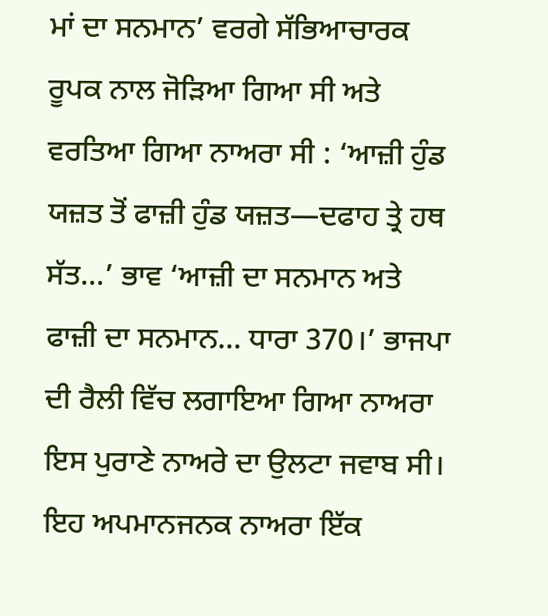ਮਾਂ ਦਾ ਸਨਮਾਨ’ ਵਰਗੇ ਸੱਭਿਆਚਾਰਕ ਰੂਪਕ ਨਾਲ ਜੋੜਿਆ ਗਿਆ ਸੀ ਅਤੇ ਵਰਤਿਆ ਗਿਆ ਨਾਅਰਾ ਸੀ : ‘ਆਜ਼ੀ ਹੁੰਡ ਯਜ਼ਤ ਤੋਂ ਫਾਜ਼ੀ ਹੁੰਡ ਯਜ਼ਤ—ਦਫਾਹ ਤ੍ਰੇ ਹਥ ਸੱਤ…’ ਭਾਵ ‘ਆਜ਼ੀ ਦਾ ਸਨਮਾਨ ਅਤੇ ਫਾਜ਼ੀ ਦਾ ਸਨਮਾਨ… ਧਾਰਾ 370।’ ਭਾਜਪਾ ਦੀ ਰੈਲੀ ਵਿੱਚ ਲਗਾਇਆ ਗਿਆ ਨਾਅਰਾ ਇਸ ਪੁਰਾਣੇ ਨਾਅਰੇ ਦਾ ਉਲਟਾ ਜਵਾਬ ਸੀ।
ਇਹ ਅਪਮਾਨਜਨਕ ਨਾਅਰਾ ਇੱਕ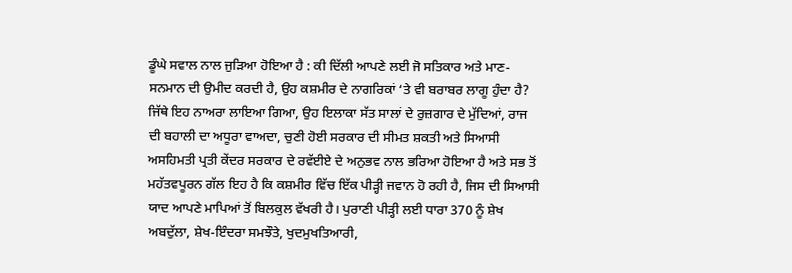ਡੂੰਘੇ ਸਵਾਲ ਨਾਲ ਜੁੜਿਆ ਹੋਇਆ ਹੈ : ਕੀ ਦਿੱਲੀ ਆਪਣੇ ਲਈ ਜੋ ਸਤਿਕਾਰ ਅਤੇ ਮਾਣ-ਸਨਮਾਨ ਦੀ ਉਮੀਦ ਕਰਦੀ ਹੈ, ਉਹ ਕਸ਼ਮੀਰ ਦੇ ਨਾਗਰਿਕਾਂ ‘ਤੇ ਵੀ ਬਰਾਬਰ ਲਾਗੂ ਹੁੰਦਾ ਹੈ? ਜਿੱਥੇ ਇਹ ਨਾਅਰਾ ਲਾਇਆ ਗਿਆ, ਉਹ ਇਲਾਕਾ ਸੱਤ ਸਾਲਾਂ ਦੇ ਰੁਜ਼ਗਾਰ ਦੇ ਮੁੱਦਿਆਂ, ਰਾਜ ਦੀ ਬਹਾਲੀ ਦਾ ਅਧੂਰਾ ਵਾਅਦਾ, ਚੁਣੀ ਹੋਈ ਸਰਕਾਰ ਦੀ ਸੀਮਤ ਸ਼ਕਤੀ ਅਤੇ ਸਿਆਸੀ ਅਸਹਿਮਤੀ ਪ੍ਰਤੀ ਕੇਂਦਰ ਸਰਕਾਰ ਦੇ ਰਵੱਈਏ ਦੇ ਅਨੁਭਵ ਨਾਲ ਭਰਿਆ ਹੋਇਆ ਹੈ ਅਤੇ ਸਭ ਤੋਂ ਮਹੱਤਵਪੂਰਨ ਗੱਲ ਇਹ ਹੈ ਕਿ ਕਸ਼ਮੀਰ ਵਿੱਚ ਇੱਕ ਪੀੜ੍ਹੀ ਜਵਾਨ ਹੋ ਰਹੀ ਹੈ, ਜਿਸ ਦੀ ਸਿਆਸੀ ਯਾਦ ਆਪਣੇ ਮਾਪਿਆਂ ਤੋਂ ਬਿਲਕੁਲ ਵੱਖਰੀ ਹੈ। ਪੁਰਾਣੀ ਪੀੜ੍ਹੀ ਲਈ ਧਾਰਾ 370 ਨੂੰ ਸ਼ੇਖ ਅਬਦੁੱਲਾ, ਸ਼ੇਖ-ਇੰਦਰਾ ਸਮਝੌਤੇ, ਖੁਦਮੁਖਤਿਆਰੀ,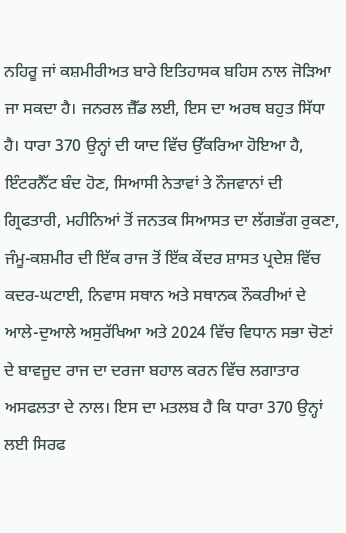ਨਹਿਰੂ ਜਾਂ ਕਸ਼ਮੀਰੀਅਤ ਬਾਰੇ ਇਤਿਹਾਸਕ ਬਹਿਸ ਨਾਲ ਜੋੜਿਆ ਜਾ ਸਕਦਾ ਹੈ। ਜਨਰਲ ਜ਼ੈੱਡ ਲਈ, ਇਸ ਦਾ ਅਰਥ ਬਹੁਤ ਸਿੱਧਾ ਹੈ। ਧਾਰਾ 370 ਉਨ੍ਹਾਂ ਦੀ ਯਾਦ ਵਿੱਚ ਉੱਕਰਿਆ ਹੋਇਆ ਹੈ, ਇੰਟਰਨੈੱਟ ਬੰਦ ਹੋਣ, ਸਿਆਸੀ ਨੇਤਾਵਾਂ ਤੇ ਨੌਜਵਾਨਾਂ ਦੀ ਗ੍ਰਿਫਤਾਰੀ, ਮਹੀਨਿਆਂ ਤੋਂ ਜਨਤਕ ਸਿਆਸਤ ਦਾ ਲੱਗਭੱਗ ਰੁਕਣਾ, ਜੰਮੂ-ਕਸ਼ਮੀਰ ਦੀ ਇੱਕ ਰਾਜ ਤੋਂ ਇੱਕ ਕੇਂਦਰ ਸ਼ਾਸਤ ਪ੍ਰਦੇਸ਼ ਵਿੱਚ ਕਦਰ-ਘਟਾਈ, ਨਿਵਾਸ ਸਥਾਨ ਅਤੇ ਸਥਾਨਕ ਨੌਕਰੀਆਂ ਦੇ ਆਲੇ-ਦੁਆਲੇ ਅਸੁਰੱਖਿਆ ਅਤੇ 2024 ਵਿੱਚ ਵਿਧਾਨ ਸਭਾ ਚੋਣਾਂ ਦੇ ਬਾਵਜੂਦ ਰਾਜ ਦਾ ਦਰਜਾ ਬਹਾਲ ਕਰਨ ਵਿੱਚ ਲਗਾਤਾਰ ਅਸਫਲਤਾ ਦੇ ਨਾਲ। ਇਸ ਦਾ ਮਤਲਬ ਹੈ ਕਿ ਧਾਰਾ 370 ਉਨ੍ਹਾਂ ਲਈ ਸਿਰਫ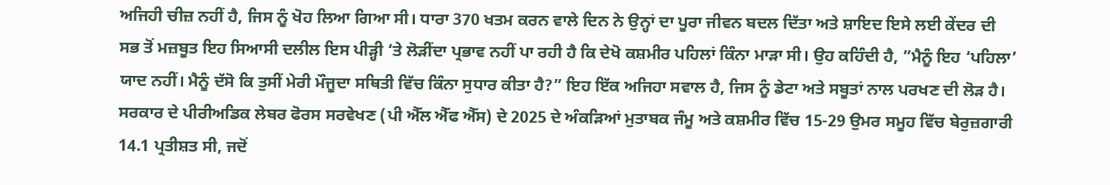ਅਜਿਹੀ ਚੀਜ਼ ਨਹੀਂ ਹੈ, ਜਿਸ ਨੂੰ ਖੋਹ ਲਿਆ ਗਿਆ ਸੀ। ਧਾਰਾ 370 ਖਤਮ ਕਰਨ ਵਾਲੇ ਦਿਨ ਨੇ ਉਨ੍ਹਾਂ ਦਾ ਪੂਰਾ ਜੀਵਨ ਬਦਲ ਦਿੱਤਾ ਅਤੇ ਸ਼ਾਇਦ ਇਸੇ ਲਈ ਕੇਂਦਰ ਦੀ ਸਭ ਤੋਂ ਮਜ਼ਬੂਤ ਇਹ ਸਿਆਸੀ ਦਲੀਲ ਇਸ ਪੀੜ੍ਹੀ ‘ਤੇ ਲੋੜੀਂਦਾ ਪ੍ਰਭਾਵ ਨਹੀਂ ਪਾ ਰਹੀ ਹੈ ਕਿ ਦੇਖੋ ਕਸ਼ਮੀਰ ਪਹਿਲਾਂ ਕਿੰਨਾ ਮਾੜਾ ਸੀ। ਉਹ ਕਹਿੰਦੀ ਹੈ, ”ਮੈਨੂੰ ਇਹ ‘ਪਹਿਲਾ’ ਯਾਦ ਨਹੀਂ। ਮੈਨੂੰ ਦੱਸੋ ਕਿ ਤੁਸੀਂ ਮੇਰੀ ਮੌਜੂਦਾ ਸਥਿਤੀ ਵਿੱਚ ਕਿੰਨਾ ਸੁਧਾਰ ਕੀਤਾ ਹੈ?” ਇਹ ਇੱਕ ਅਜਿਹਾ ਸਵਾਲ ਹੈ, ਜਿਸ ਨੂੰ ਡੇਟਾ ਅਤੇ ਸਬੂਤਾਂ ਨਾਲ ਪਰਖਣ ਦੀ ਲੋੜ ਹੈ। ਸਰਕਾਰ ਦੇ ਪੀਰੀਅਡਿਕ ਲੇਬਰ ਫੋਰਸ ਸਰਵੇਖਣ (ਪੀ ਐੱਲ ਐੱਫ ਐੱਸ) ਦੇ 2025 ਦੇ ਅੰਕੜਿਆਂ ਮੁਤਾਬਕ ਜੰਮੂ ਅਤੇ ਕਸ਼ਮੀਰ ਵਿੱਚ 15-29 ਉਮਰ ਸਮੂਹ ਵਿੱਚ ਬੇਰੁਜ਼ਗਾਰੀ 14.1 ਪ੍ਰਤੀਸ਼ਤ ਸੀ, ਜਦੋਂ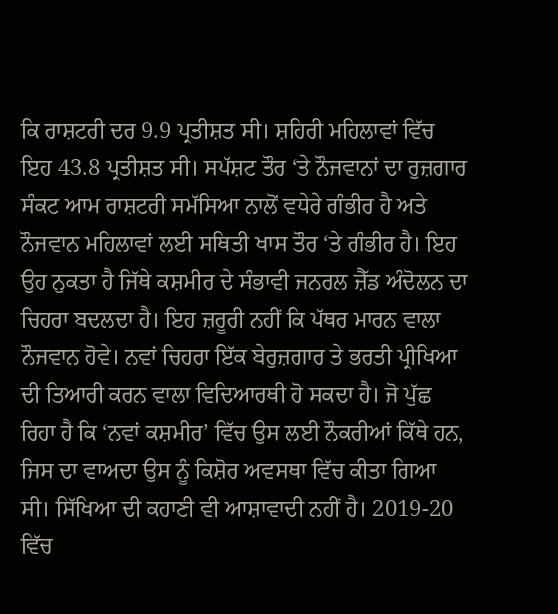ਕਿ ਰਾਸ਼ਟਰੀ ਦਰ 9.9 ਪ੍ਰਤੀਸ਼ਤ ਸੀ। ਸ਼ਹਿਰੀ ਮਹਿਲਾਵਾਂ ਵਿੱਚ ਇਹ 43.8 ਪ੍ਰਤੀਸ਼ਤ ਸੀ। ਸਪੱਸ਼ਟ ਤੌਰ ‘ਤੇ ਨੌਜਵਾਨਾਂ ਦਾ ਰੁਜ਼ਗਾਰ ਸੰਕਟ ਆਮ ਰਾਸ਼ਟਰੀ ਸਮੱਸਿਆ ਨਾਲੋਂ ਵਧੇਰੇ ਗੰਭੀਰ ਹੈ ਅਤੇ ਨੌਜਵਾਨ ਮਹਿਲਾਵਾਂ ਲਈ ਸਥਿਤੀ ਖਾਸ ਤੌਰ ‘ਤੇ ਗੰਭੀਰ ਹੈ। ਇਹ ਉਹ ਨੁਕਤਾ ਹੈ ਜਿੱਥੇ ਕਸ਼ਮੀਰ ਦੇ ਸੰਭਾਵੀ ਜਨਰਲ ਜ਼ੈੱਡ ਅੰਦੋਲਨ ਦਾ ਚਿਹਰਾ ਬਦਲਦਾ ਹੈ। ਇਹ ਜ਼ਰੂਰੀ ਨਹੀਂ ਕਿ ਪੱਥਰ ਮਾਰਨ ਵਾਲਾ ਨੌਜਵਾਨ ਹੋਵੇ। ਨਵਾਂ ਚਿਹਰਾ ਇੱਕ ਬੇਰੁਜ਼ਗਾਰ ਤੇ ਭਰਤੀ ਪ੍ਰੀਖਿਆ ਦੀ ਤਿਆਰੀ ਕਰਨ ਵਾਲਾ ਵਿਦਿਆਰਥੀ ਹੋ ਸਕਦਾ ਹੈ। ਜੋ ਪੁੱਛ ਰਿਹਾ ਹੈ ਕਿ ‘ਨਵਾਂ ਕਸ਼ਮੀਰ’ ਵਿੱਚ ਉਸ ਲਈ ਨੌਕਰੀਆਂ ਕਿੱਥੇ ਹਨ, ਜਿਸ ਦਾ ਵਾਅਦਾ ਉਸ ਨੂੰ ਕਿਸ਼ੋਰ ਅਵਸਥਾ ਵਿੱਚ ਕੀਤਾ ਗਿਆ ਸੀ। ਸਿੱਖਿਆ ਦੀ ਕਹਾਣੀ ਵੀ ਆਸ਼ਾਵਾਦੀ ਨਹੀਂ ਹੈ। 2019-20 ਵਿੱਚ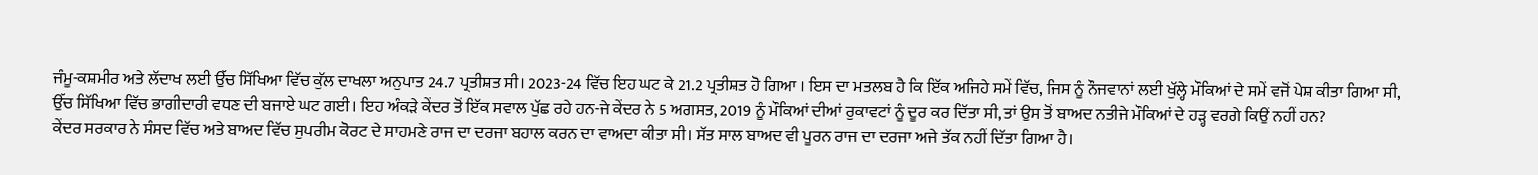ਜੰਮੂ-ਕਸ਼ਮੀਰ ਅਤੇ ਲੱਦਾਖ ਲਈ ਉੱਚ ਸਿੱਖਿਆ ਵਿੱਚ ਕੁੱਲ ਦਾਖਲਾ ਅਨੁਪਾਤ 24.7 ਪ੍ਰਤੀਸ਼ਤ ਸੀ। 2023-24 ਵਿੱਚ ਇਹ ਘਟ ਕੇ 21.2 ਪ੍ਰਤੀਸ਼ਤ ਹੋ ਗਿਆ । ਇਸ ਦਾ ਮਤਲਬ ਹੈ ਕਿ ਇੱਕ ਅਜਿਹੇ ਸਮੇਂ ਵਿੱਚ, ਜਿਸ ਨੂੰ ਨੌਜਵਾਨਾਂ ਲਈ ਖੁੱਲ੍ਹੇ ਮੌਕਿਆਂ ਦੇ ਸਮੇਂ ਵਜੋਂ ਪੇਸ਼ ਕੀਤਾ ਗਿਆ ਸੀ, ਉੱਚ ਸਿੱਖਿਆ ਵਿੱਚ ਭਾਗੀਦਾਰੀ ਵਧਣ ਦੀ ਬਜਾਏ ਘਟ ਗਈ। ਇਹ ਅੰਕੜੇ ਕੇਂਦਰ ਤੋਂ ਇੱਕ ਸਵਾਲ ਪੁੱਛ ਰਹੇ ਹਨ-ਜੇ ਕੇਂਦਰ ਨੇ 5 ਅਗਸਤ, 2019 ਨੂੰ ਮੌਕਿਆਂ ਦੀਆਂ ਰੁਕਾਵਟਾਂ ਨੂੰ ਦੂਰ ਕਰ ਦਿੱਤਾ ਸੀ, ਤਾਂ ਉਸ ਤੋਂ ਬਾਅਦ ਨਤੀਜੇ ਮੌਕਿਆਂ ਦੇ ਹੜ੍ਹ ਵਰਗੇ ਕਿਉਂ ਨਹੀਂ ਹਨ?
ਕੇਂਦਰ ਸਰਕਾਰ ਨੇ ਸੰਸਦ ਵਿੱਚ ਅਤੇ ਬਾਅਦ ਵਿੱਚ ਸੁਪਰੀਮ ਕੋਰਟ ਦੇ ਸਾਹਮਣੇ ਰਾਜ ਦਾ ਦਰਜਾ ਬਹਾਲ ਕਰਨ ਦਾ ਵਾਅਦਾ ਕੀਤਾ ਸੀ। ਸੱਤ ਸਾਲ ਬਾਅਦ ਵੀ ਪੂਰਨ ਰਾਜ ਦਾ ਦਰਜਾ ਅਜੇ ਤੱਕ ਨਹੀਂ ਦਿੱਤਾ ਗਿਆ ਹੈ।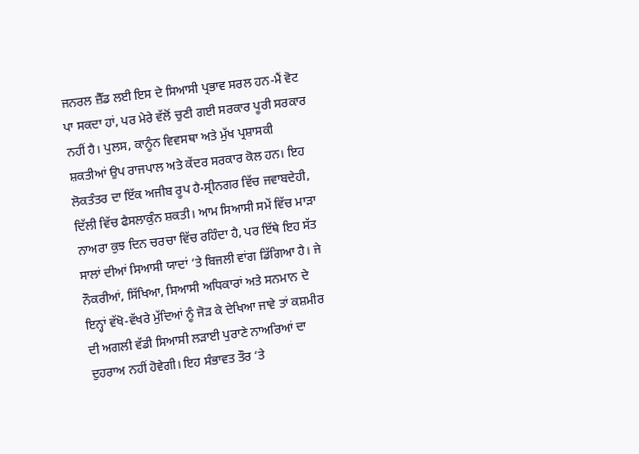ਜਨਰਲ ਜ਼ੈੱਡ ਲਈ ਇਸ ਦੇ ਸਿਆਸੀ ਪ੍ਰਭਾਵ ਸਰਲ ਹਨ-ਮੈਂ ਵੋਟ ਪਾ ਸਕਦਾ ਹਾਂ, ਪਰ ਮੇਰੇ ਵੱਲੋਂ ਚੁਣੀ ਗਈ ਸਰਕਾਰ ਪੂਰੀ ਸਰਕਾਰ ਨਹੀਂ ਹੈ। ਪੁਲਸ, ਕਾਨੂੰਨ ਵਿਵਸਥਾ ਅਤੇ ਮੁੱਖ ਪ੍ਰਸ਼ਾਸਕੀ ਸ਼ਕਤੀਆਂ ਉਪ ਰਾਜਪਾਲ ਅਤੇ ਕੇਂਦਰ ਸਰਕਾਰ ਕੋਲ ਹਨ। ਇਹ ਲੋਕਤੰਤਰ ਦਾ ਇੱਕ ਅਜੀਬ ਰੂਪ ਹੈ-ਸ੍ਰੀਨਗਰ ਵਿੱਚ ਜਵਾਬਦੇਹੀ, ਦਿੱਲੀ ਵਿੱਚ ਫੈਸਲਾਕੁੰਨ ਸ਼ਕਤੀ। ਆਮ ਸਿਆਸੀ ਸਮੇਂ ਵਿੱਚ ਮਾੜਾ ਨਾਅਰਾ ਕੁਝ ਦਿਨ ਚਰਚਾ ਵਿੱਚ ਰਹਿੰਦਾ ਹੈ, ਪਰ ਇੱਥੇ ਇਹ ਸੱਤ ਸਾਲਾਂ ਦੀਆਂ ਸਿਆਸੀ ਯਾਦਾਂ ‘ਤੇ ਬਿਜਲੀ ਵਾਂਗ ਡਿੱਗਿਆ ਹੈ। ਜੇ ਨੌਕਰੀਆਂ, ਸਿੱਖਿਆ, ਸਿਆਸੀ ਅਧਿਕਾਰਾਂ ਅਤੇ ਸਨਮਾਨ ਦੇ ਇਨ੍ਹਾਂ ਵੱਖੋ-ਵੱਖਰੇ ਮੁੱਦਿਆਂ ਨੂੰ ਜੋੜ ਕੇ ਦੇਖਿਆ ਜਾਵੇ ਤਾਂ ਕਸ਼ਮੀਰ ਦੀ ਅਗਲੀ ਵੱਡੀ ਸਿਆਸੀ ਲੜਾਈ ਪੁਰਾਣੇ ਨਾਅਰਿਆਂ ਦਾ ਦੁਹਰਾਅ ਨਹੀਂ ਹੋਵੇਗੀ। ਇਹ ਸੰਭਾਵਤ ਤੌਰ ‘ਤੇ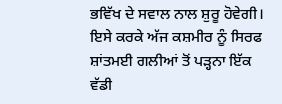ਭਵਿੱਖ ਦੇ ਸਵਾਲ ਨਾਲ ਸ਼ੁਰੂ ਹੋਵੇਗੀ। ਇਸੇ ਕਰਕੇ ਅੱਜ ਕਸ਼ਮੀਰ ਨੂੰ ਸਿਰਫ ਸ਼ਾਂਤਮਈ ਗਲੀਆਂ ਤੋਂ ਪੜ੍ਹਨਾ ਇੱਕ ਵੱਡੀ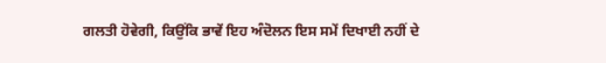ਗਲਤੀ ਹੋਵੇਗੀ, ਕਿਉਂਕਿ ਭਾਵੇਂ ਇਹ ਅੰਦੋਲਨ ਇਸ ਸਮੇਂ ਦਿਖਾਈ ਨਹੀਂ ਦੇ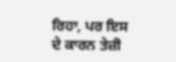ਰਿਹਾ, ਪਰ ਇਸ ਦੇ ਕਾਰਨ ਤੇਜ਼ੀ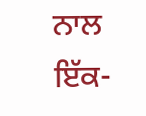ਨਾਲ ਇੱਕ-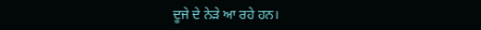ਦੂਜੇ ਦੇ ਨੇੜੇ ਆ ਰਹੇ ਹਨ।